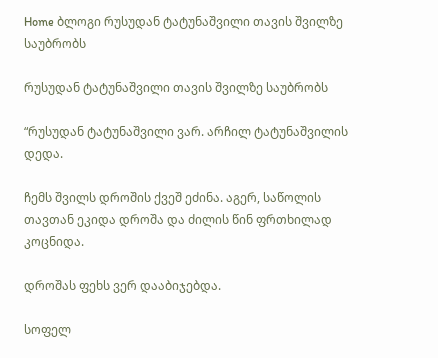Home ბლოგი რუსუდან ტატუნაშვილი თავის შვილზე საუბრობს

რუსუდან ტატუნაშვილი თავის შვილზე საუბრობს

“რუსუდან ტატუნაშვილი ვარ. არჩილ ტატუნაშვილის დედა.

ჩემს შვილს დროშის ქვეშ ეძინა. აგერ, საწოლის თავთან ეკიდა დროშა და ძილის წინ ფრთხილად კოცნიდა.

დროშას ფეხს ვერ დააბიჯებდა.

სოფელ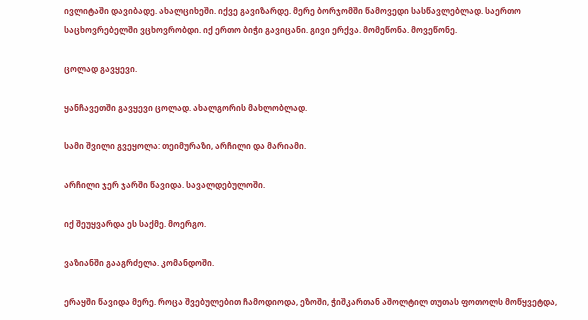ივლიტაში დავიბადე. ახალციხეში. იქვე გავიზარდე. მერე ბორჯომში წამოვედი სასწავლებლად. საერთო საცხოვრებელში ვცხოვრობდი. იქ ერთო ბიჭი გავიცანი. გივი ერქვა. მომეწონა. მოვეწონე.

ცოლად გავყევი.

ყანჩავეთში გავყევი ცოლად. ახალგორის მახლობლად.

სამი შვილი გვეყოლა: თეიმურაზი, არჩილი და მარიამი.

არჩილი ჯერ ჯარში წავიდა. სავალდებულოში.

იქ შეუყვარდა ეს საქმე. მოერგო.

ვაზიანში გააგრძელა. კომანდოში.

ერაყში წავიდა მერე. როცა შვებულებით ჩამოდიოდა, ეზოში, ჭიშკართან აშოლტილ თუთას ფოთოლს მოწყვეტდა,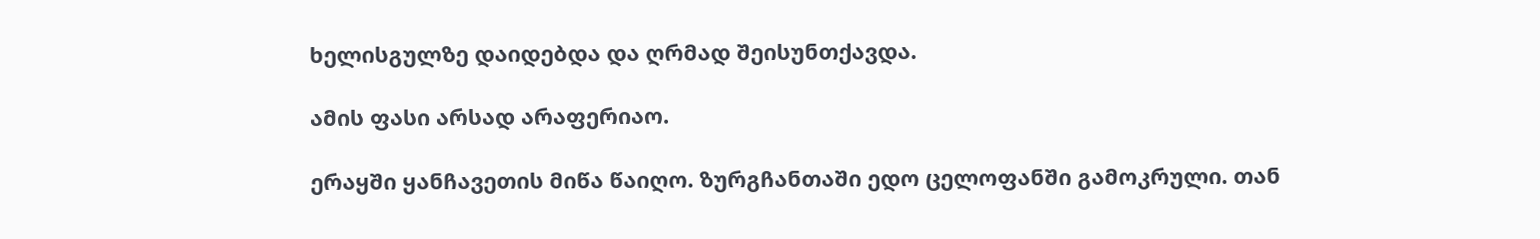ხელისგულზე დაიდებდა და ღრმად შეისუნთქავდა.

ამის ფასი არსად არაფერიაო.

ერაყში ყანჩავეთის მიწა წაიღო. ზურგჩანთაში ედო ცელოფანში გამოკრული. თან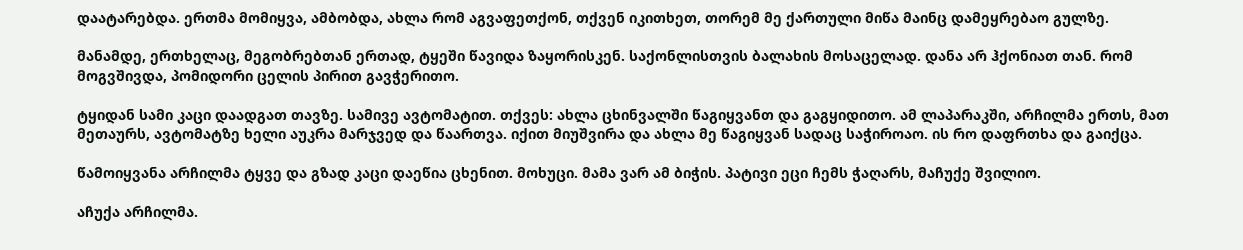დაატარებდა. ერთმა მომიყვა, ამბობდა, ახლა რომ აგვაფეთქონ, თქვენ იკითხეთ, თორემ მე ქართული მიწა მაინც დამეყრებაო გულზე.

მანამდე, ერთხელაც, მეგობრებთან ერთად, ტყეში წავიდა ზაყორისკენ. საქონლისთვის ბალახის მოსაცელად. დანა არ ჰქონიათ თან. რომ მოგვშივდა, პომიდორი ცელის პირით გავჭერითო.

ტყიდან სამი კაცი დაადგათ თავზე. სამივე ავტომატით. თქვეს: ახლა ცხინვალში წაგიყვანთ და გაგყიდითო. ამ ლაპარაკში, არჩილმა ერთს, მათ მეთაურს, ავტომატზე ხელი აუკრა მარჯვედ და წაართვა. იქით მიუშვირა და ახლა მე წაგიყვან სადაც საჭიროაო. ის რო დაფრთხა და გაიქცა.

წამოიყვანა არჩილმა ტყვე და გზად კაცი დაეწია ცხენით. მოხუცი. მამა ვარ ამ ბიჭის. პატივი ეცი ჩემს ჭაღარს, მაჩუქე შვილიო.

აჩუქა არჩილმა.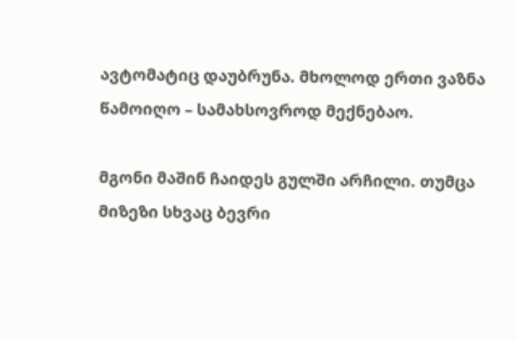ავტომატიც დაუბრუნა. მხოლოდ ერთი ვაზნა წამოიღო – სამახსოვროდ მექნებაო.

მგონი მაშინ ჩაიდეს გულში არჩილი. თუმცა მიზეზი სხვაც ბევრი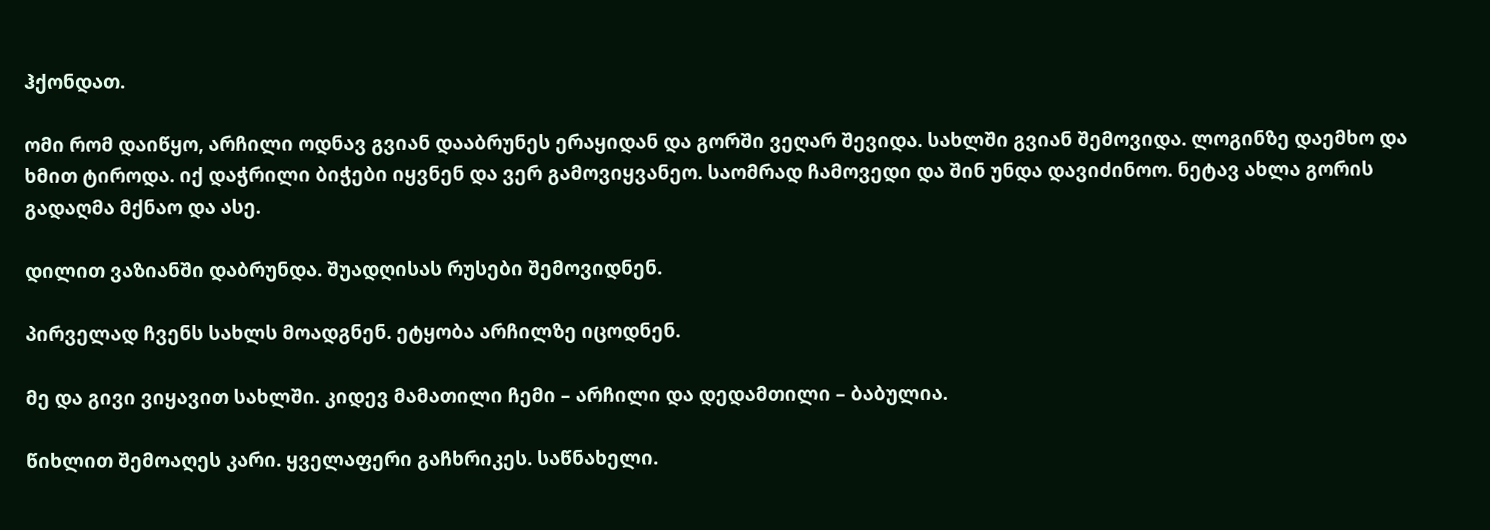ჰქონდათ.

ომი რომ დაიწყო, არჩილი ოდნავ გვიან დააბრუნეს ერაყიდან და გორში ვეღარ შევიდა. სახლში გვიან შემოვიდა. ლოგინზე დაემხო და ხმით ტიროდა. იქ დაჭრილი ბიჭები იყვნენ და ვერ გამოვიყვანეო. საომრად ჩამოვედი და შინ უნდა დავიძინოო. ნეტავ ახლა გორის გადაღმა მქნაო და ასე.

დილით ვაზიანში დაბრუნდა. შუადღისას რუსები შემოვიდნენ.

პირველად ჩვენს სახლს მოადგნენ. ეტყობა არჩილზე იცოდნენ.

მე და გივი ვიყავით სახლში. კიდევ მამათილი ჩემი – არჩილი და დედამთილი – ბაბულია.

წიხლით შემოაღეს კარი. ყველაფერი გაჩხრიკეს. საწნახელი.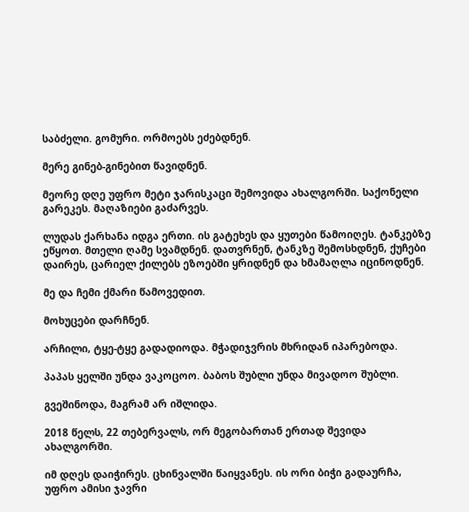საბძელი. გომური. ორმოებს ეძებდნენ.

მერე გინებ-გინებით წავიდნენ.

მეორე დღე უფრო მეტი ჯარისკაცი შემოვიდა ახალგორში. საქონელი გარეკეს. მაღაზიები გაძარვეს.

ლუდას ქარხანა იდგა ერთი. ის გატეხეს და ყუთები წამოიღეს. ტანკებზე ეწყოთ. მთელი ღამე სვამდნენ. დათვრნენ, ტანკზე შემოსხდნენ, ქუჩები დაირეს, ცარიელ ქილებს ეზოებში ყრიდნენ და ხმამაღლა იცინოდნენ.

მე და ჩემი ქმარი წამოვედით.

მოხუცები დარჩნენ.

არჩილი, ტყე-ტყე გადადიოდა. მჭადიჯვრის მხრიდან იპარებოდა.

პაპას ყელში უნდა ვაკოცოო. ბაბოს შუბლი უნდა მივადოო შუბლი.

გვეშინოდა, მაგრამ არ იშლიდა.

2018 წელს, 22 თებერვალს, ორ მეგობართან ერთად შევიდა ახალგორში.

იმ დღეს დაიჭირეს. ცხინვალში წაიყვანეს. ის ორი ბიჭი გადაურჩა, უფრო ამისი ჯავრი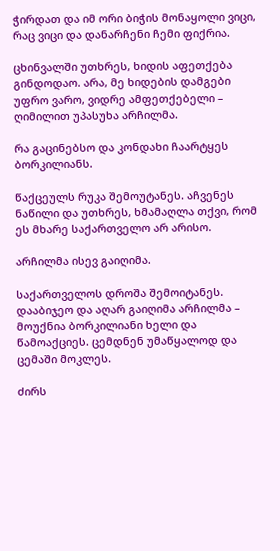ჭირდათ და იმ ორი ბიჭის მონაყოლი ვიცი, რაც ვიცი და დანარჩენი ჩემი ფიქრია.

ცხინვალში უთხრეს, ხიდის აფეთქება გინდოდაო. არა, მე ხიდების დამგები უფრო ვარო, ვიდრე ამფეთქებელი – ღიმილით უპასუხა არჩილმა.

რა გაცინებსო და კონდახი ჩაარტყეს ბორკილიანს.

წაქცეულს რუკა შემოუტანეს. აჩვენეს ნაწილი და უთხრეს, ხმამაღლა თქვი, რომ ეს მხარე საქართველო არ არისო.

არჩილმა ისევ გაიღიმა.

საქართველოს დროშა შემოიტანეს. დააბიჯეო და აღარ გაიღიმა არჩილმა – მოუქნია ბორკილიანი ხელი და წამოაქციეს. ცემდნენ უმაწყალოდ და ცემაში მოკლეს.

ძირს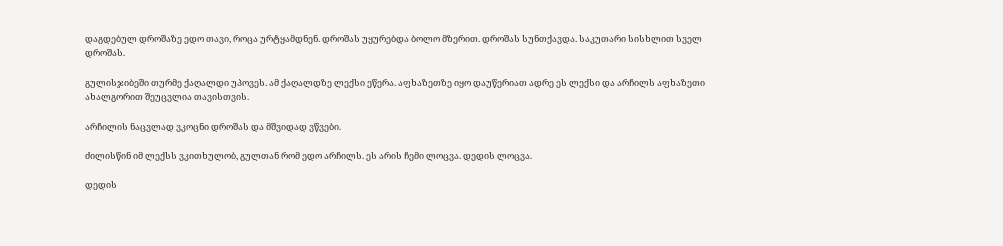დაგდებულ დროშაზე ედო თავი, როცა ურტყამდნენ. დროშას უყურებდა ბოლო მზერით. დროშას სუნთქავდა. საკუთარი სისხლით სველ დროშას.

გულისჯიბეში თურმე ქაღალდი უპოვეს. ამ ქაღალდზე ლექსი ეწერა. აფხაზეთზე იყო დაუწერიათ ადრე ეს ლექსი და არჩილს აფხაზეთი ახალგორით შეუცვლია თავისთვის.

არჩილის ნაცვლად ვკოცნი დროშას და მშვიდად ვწვები.

ძილისწინ იმ ლექსს ვკითხულობ, გულთან რომ ედო არჩილს. ეს არის ჩემი ლოცვა. დედის ლოცვა.

დედის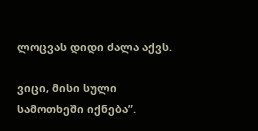ლოცვას დიდი ძალა აქვს.

ვიცი, მისი სული სამოთხეში იქნება”.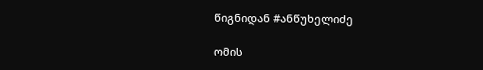წიგნიდან #ანწუხელიძე

ომის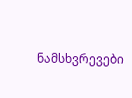ნამსხვრევები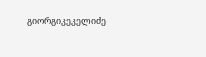გიორგიკეკელიძე